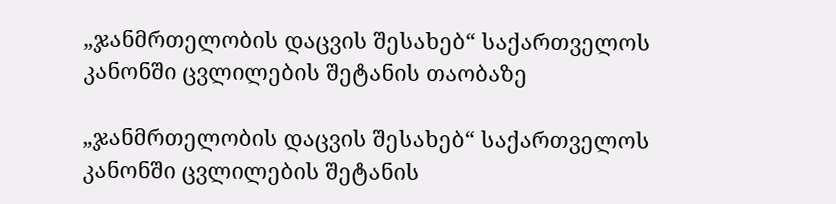„ჯანმრთელობის დაცვის შესახებ“ საქართველოს კანონში ცვლილების შეტანის თაობაზე

„ჯანმრთელობის დაცვის შესახებ“ საქართველოს კანონში ცვლილების შეტანის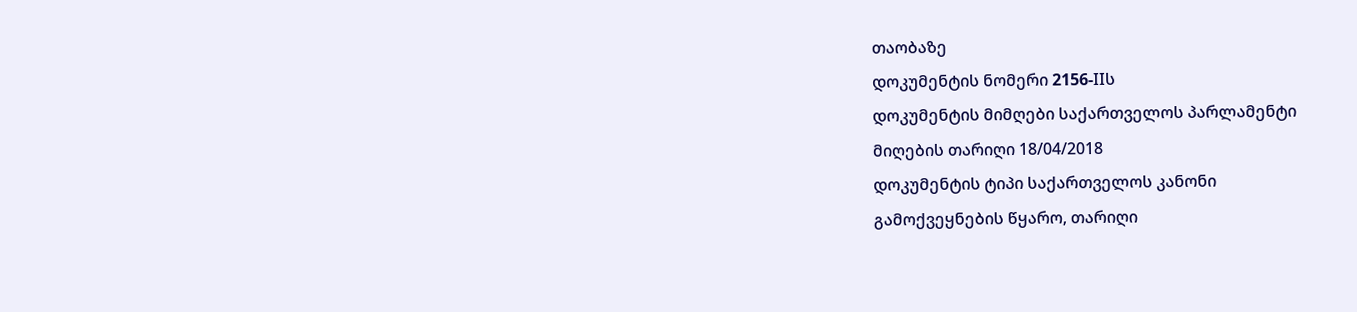თაობაზე
დოკუმენტის ნომერი 2156-IIს
დოკუმენტის მიმღები საქართველოს პარლამენტი
მიღების თარიღი 18/04/2018
დოკუმენტის ტიპი საქართველოს კანონი
გამოქვეყნების წყარო, თარიღი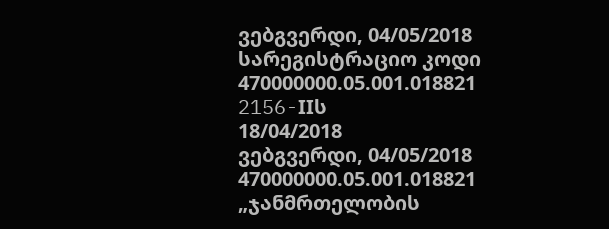ვებგვერდი, 04/05/2018
სარეგისტრაციო კოდი 470000000.05.001.018821
2156-IIს
18/04/2018
ვებგვერდი, 04/05/2018
470000000.05.001.018821
„ჯანმრთელობის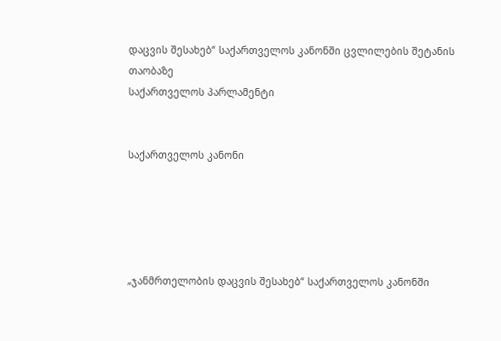დაცვის შესახებ“ საქართველოს კანონში ცვლილების შეტანის თაობაზე
საქართველოს პარლამენტი


საქართველოს კანონი





„ჯანმრთელობის დაცვის შესახებ“ საქართველოს კანონში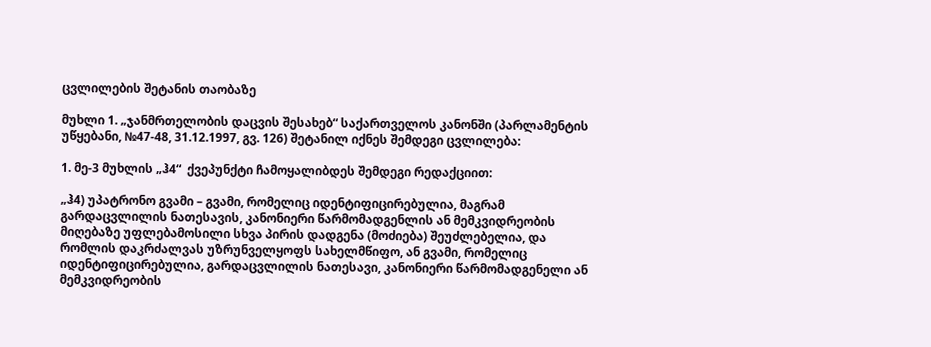ცვლილების შეტანის თაობაზე

მუხლი 1. „ჯანმრთელობის დაცვის შესახებ“ საქართველოს კანონში (პარლამენტის უწყებანი, №47-48, 31.12.1997, გვ. 126) შეტანილ იქნეს შემდეგი ცვლილება:

1. მე-3 მუხლის „ჰ4“  ქვეპუნქტი ჩამოყალიბდეს შემდეგი რედაქციით:

„ჰ4) უპატრონო გვამი – გვამი, რომელიც იდენტიფიცირებულია, მაგრამ  გარდაცვლილის ნათესავის, კანონიერი წარმომადგენლის ან მემკვიდრეობის მიღებაზე უფლებამოსილი სხვა პირის დადგენა (მოძიება) შეუძლებელია, და რომლის დაკრძალვას უზრუნველყოფს სახელმწიფო, ან გვამი, რომელიც იდენტიფიცირებულია, გარდაცვლილის ნათესავი, კანონიერი წარმომადგენელი ან მემკვიდრეობის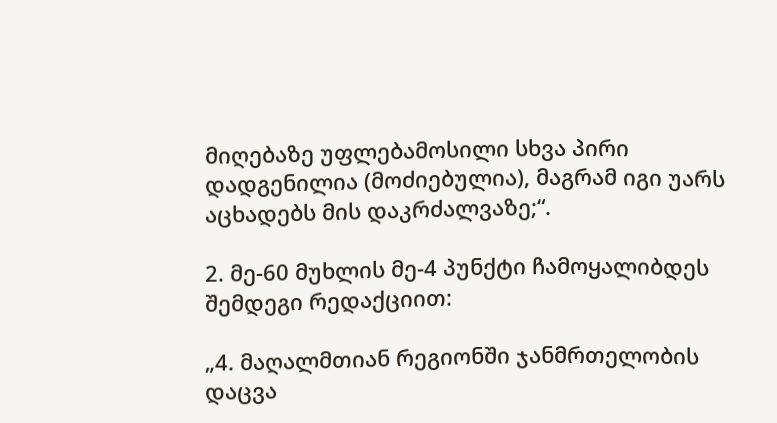მიღებაზე უფლებამოსილი სხვა პირი დადგენილია (მოძიებულია), მაგრამ იგი უარს აცხადებს მის დაკრძალვაზე;“.

2. მე-60 მუხლის მე-4 პუნქტი ჩამოყალიბდეს შემდეგი რედაქციით:

„4. მაღალმთიან რეგიონში ჯანმრთელობის დაცვა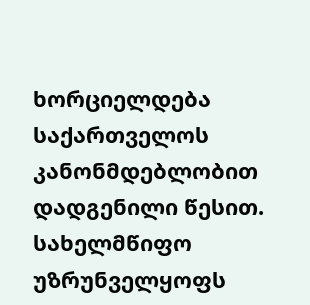ხორციელდება საქართველოს კანონმდებლობით დადგენილი წესით. სახელმწიფო უზრუნველყოფს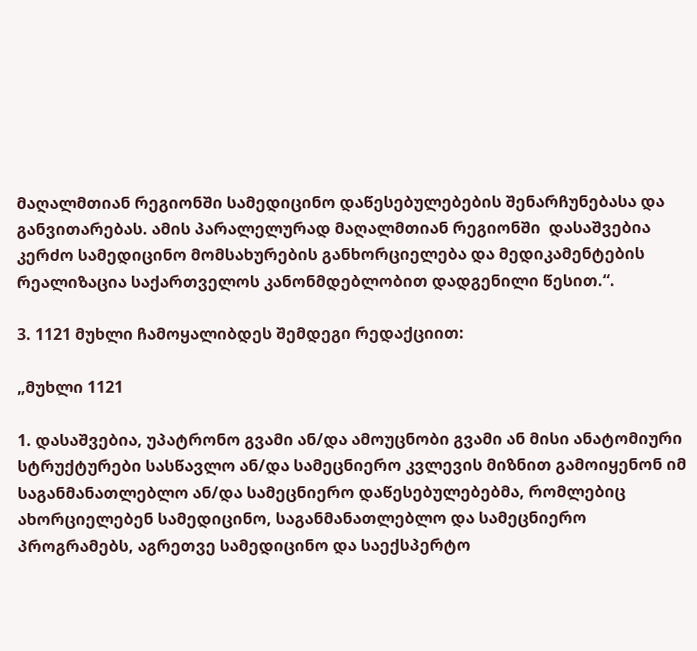მაღალმთიან რეგიონში სამედიცინო დაწესებულებების შენარჩუნებასა და განვითარებას. ამის პარალელურად მაღალმთიან რეგიონში  დასაშვებია კერძო სამედიცინო მომსახურების განხორციელება და მედიკამენტების რეალიზაცია საქართველოს კანონმდებლობით დადგენილი წესით.“.

3. 1121 მუხლი ჩამოყალიბდეს შემდეგი რედაქციით:

„მუხლი 1121

1. დასაშვებია, უპატრონო გვამი ან/და ამოუცნობი გვამი ან მისი ანატომიური სტრუქტურები სასწავლო ან/და სამეცნიერო კვლევის მიზნით გამოიყენონ იმ საგანმანათლებლო ან/და სამეცნიერო დაწესებულებებმა, რომლებიც ახორციელებენ სამედიცინო, საგანმანათლებლო და სამეცნიერო პროგრამებს, აგრეთვე სამედიცინო და საექსპერტო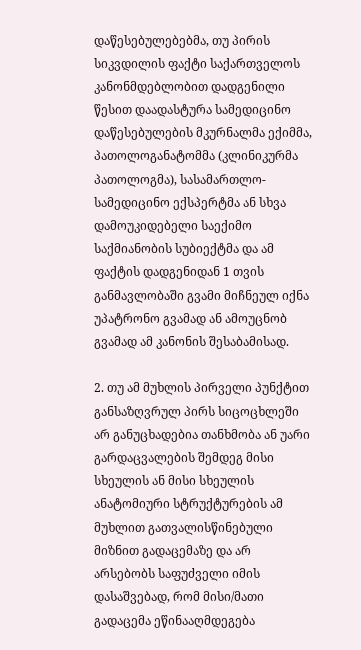დაწესებულებებმა, თუ პირის სიკვდილის ფაქტი საქართველოს კანონმდებლობით დადგენილი წესით დაადასტურა სამედიცინო დაწესებულების მკურნალმა ექიმმა, პათოლოგანატომმა (კლინიკურმა პათოლოგმა), სასამართლო-სამედიცინო ექსპერტმა ან სხვა დამოუკიდებელი საექიმო საქმიანობის სუბიექტმა და ამ ფაქტის დადგენიდან 1 თვის განმავლობაში გვამი მიჩნეულ იქნა უპატრონო გვამად ან ამოუცნობ გვამად ამ კანონის შესაბამისად.

2. თუ ამ მუხლის პირველი პუნქტით განსაზღვრულ პირს სიცოცხლეში არ განუცხადებია თანხმობა ან უარი გარდაცვალების შემდეგ მისი სხეულის ან მისი სხეულის ანატომიური სტრუქტურების ამ მუხლით გათვალისწინებული მიზნით გადაცემაზე და არ არსებობს საფუძველი იმის დასაშვებად, რომ მისი/მათი გადაცემა ეწინააღმდეგება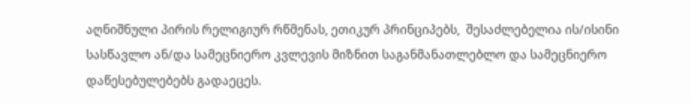აღნიშნული პირის რელიგიურ რწმენას, ეთიკურ პრინციპებს,  შესაძლებელია ის/ისინი სასწავლო ან/და სამეცნიერო კვლევის მიზნით საგანმანათლებლო და სამეცნიერო დაწესებულებებს გადაეცეს.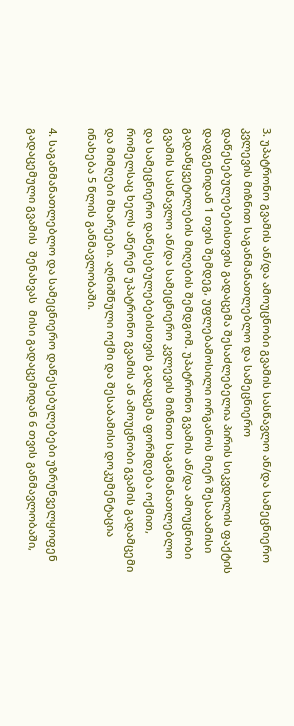3. უპატრონო გვამის ან/და ამოუცნობი გვამის სასწავლო ან/და სამეცნიერო კვლევის მიზნით საგანმანათლებლო და სამეცნიერო დაწესებულებებისთვის გადაცემა შესაძლებელია პირის სიკვდილის ფაქტის დადგენიდან 1 თვის შემდეგ, უფლებამოსილი ორგანოს მიერ შესაბამისი გადაწყვეტილების მიღების შემდგომ. უპატრონო გვამის ან/და ამოუცნობი გვამის სასწავლო ან/და სამეცნიერო კვლევის მიზნით საგანმანათლებლო და სამეცნიერო დაწესებულებებისთვის გადაცემა ფორმდება ოქმით, რომელსაც ხელს აწერენ უპატრონო გვამის ან ამოუცნობი გვამის გადამცემი და მიმღები მხარეები. აღნიშნული ოქმი და შესაბამისი დოკუმენტაცია ინახება 5 წლის განმავლობაში.

4. საგანმანათლებლო და სამეცნიერო დაწესებულებები უზრუნველყოფენ გადაცემული გვამის  შენახვას  მისი გადაცემიდან 6 თვის განმავლობაში,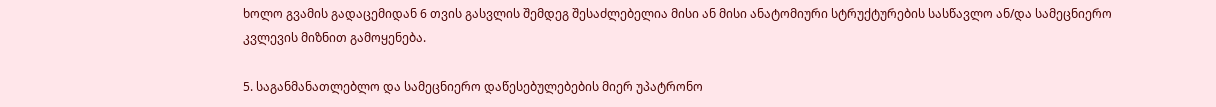ხოლო გვამის გადაცემიდან 6 თვის გასვლის შემდეგ შესაძლებელია მისი ან მისი ანატომიური სტრუქტურების სასწავლო ან/და სამეცნიერო კვლევის მიზნით გამოყენება.

5. საგანმანათლებლო და სამეცნიერო დაწესებულებების მიერ უპატრონო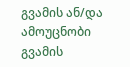გვამის ან/და ამოუცნობი გვამის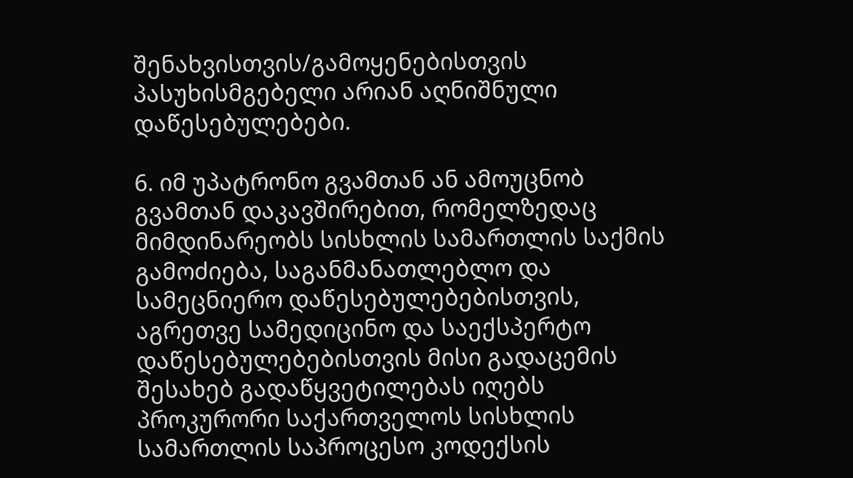შენახვისთვის/გამოყენებისთვის პასუხისმგებელი არიან აღნიშნული დაწესებულებები.

6. იმ უპატრონო გვამთან ან ამოუცნობ გვამთან დაკავშირებით, რომელზედაც მიმდინარეობს სისხლის სამართლის საქმის გამოძიება, საგანმანათლებლო და სამეცნიერო დაწესებულებებისთვის, აგრეთვე სამედიცინო და საექსპერტო დაწესებულებებისთვის მისი გადაცემის შესახებ გადაწყვეტილებას იღებს პროკურორი საქართველოს სისხლის სამართლის საპროცესო კოდექსის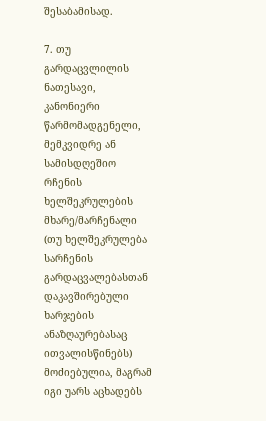შესაბამისად.

7. თუ გარდაცვლილის ნათესავი, კანონიერი წარმომადგენელი, მემკვიდრე ან სამისდღეშიო რჩენის ხელშეკრულების მხარე/მარჩენალი (თუ ხელშეკრულება სარჩენის გარდაცვალებასთან დაკავშირებული ხარჯების ანაზღაურებასაც ითვალისწინებს) მოძიებულია, მაგრამ იგი უარს აცხადებს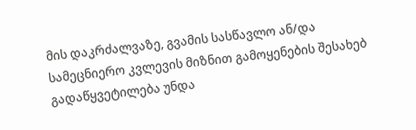მის დაკრძალვაზე, გვამის სასწავლო ან/და სამეცნიერო კვლევის მიზნით გამოყენების შესახებ გადაწყვეტილება უნდა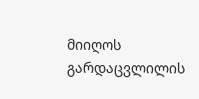მიიღოს გარდაცვლილის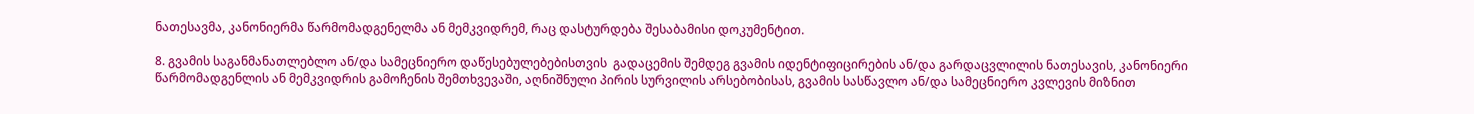ნათესავმა, კანონიერმა წარმომადგენელმა ან მემკვიდრემ, რაც დასტურდება შესაბამისი დოკუმენტით.

8. გვამის საგანმანათლებლო ან/და სამეცნიერო დაწესებულებებისთვის  გადაცემის შემდეგ გვამის იდენტიფიცირების ან/და გარდაცვლილის ნათესავის, კანონიერი წარმომადგენლის ან მემკვიდრის გამოჩენის შემთხვევაში, აღნიშნული პირის სურვილის არსებობისას, გვამის სასწავლო ან/და სამეცნიერო კვლევის მიზნით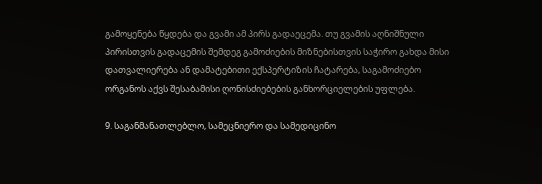გამოყენება წყდება და გვამი ამ პირს გადაეცემა. თუ გვამის აღნიშნული პირისთვის გადაცემის შემდეგ გამოძიების მიზნებისთვის საჭირო გახდა მისი დათვალიერება ან დამატებითი ექსპერტიზის ჩატარება, საგამოძიებო ორგანოს აქვს შესაბამისი ღონისძიებების განხორციელების უფლება.

9. საგანმანათლებლო, სამეცნიერო და სამედიცინო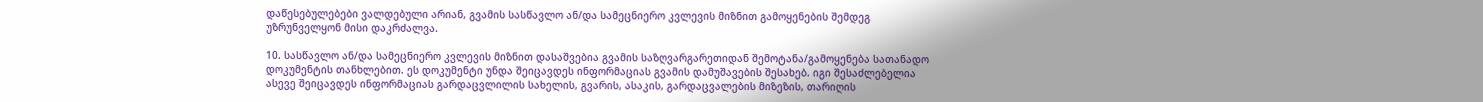დაწესებულებები ვალდებული არიან, გვამის სასწავლო ან/და სამეცნიერო კვლევის მიზნით გამოყენების შემდეგ უზრუნველყონ მისი დაკრძალვა.

10. სასწავლო ან/და სამეცნიერო კვლევის მიზნით დასაშვებია გვამის საზღვარგარეთიდან შემოტანა/გამოყენება სათანადო დოკუმენტის თანხლებით. ეს დოკუმენტი უნდა შეიცავდეს ინფორმაციას გვამის დამუშავების შესახებ. იგი შესაძლებელია ასევე შეიცავდეს ინფორმაციას გარდაცვლილის სახელის, გვარის, ასაკის, გარდაცვალების მიზეზის, თარიღის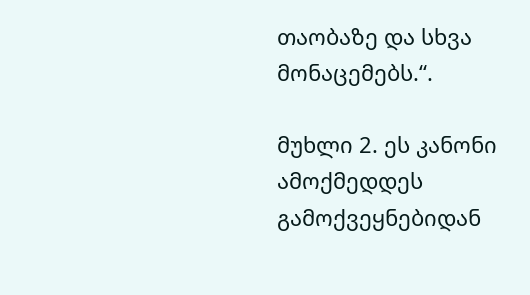თაობაზე და სხვა მონაცემებს.“.

მუხლი 2. ეს კანონი ამოქმედდეს გამოქვეყნებიდან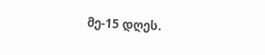მე-15 დღეს.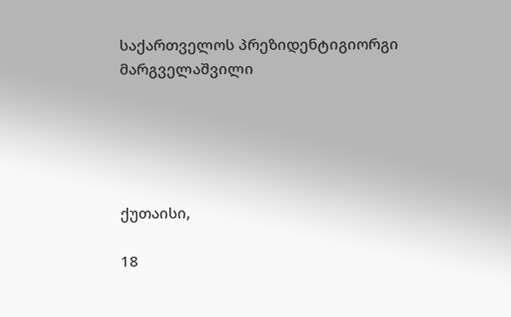საქართველოს პრეზიდენტიგიორგი მარგველაშვილი





ქუთაისი,

18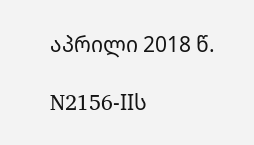აპრილი 2018 წ.

N2156-IIს